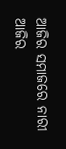ଆଜିର ସମାଜରେ ନାରୀ
ଆଜିର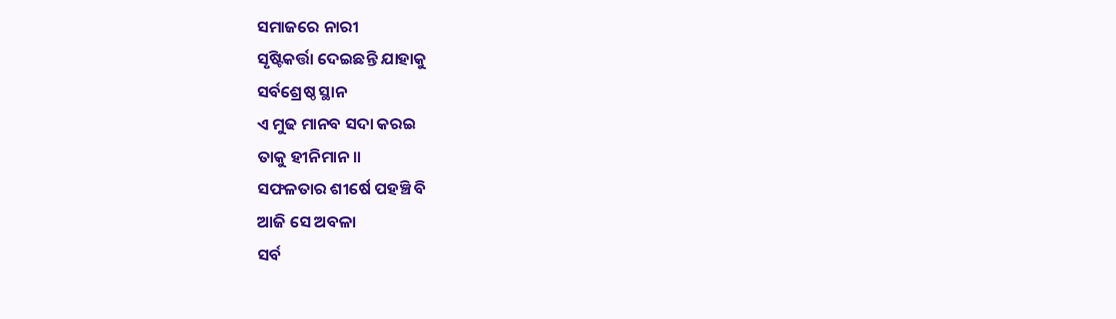ସମାଜରେ ନାରୀ
ସୃଷ୍ଟିକର୍ତ୍ତା ଦେଇଛନ୍ତି ଯାହାକୁ
ସର୍ବଶ୍ରେଷ୍ଠ ସ୍ଥାନ
ଏ ମୁଢ ମାନବ ସଦା କରଇ
ତାକୁ ହୀନିମାନ॥
ସଫଳତାର ଶୀର୍ଷେ ପହଞ୍ଚି ବି
ଆଜି ସେ ଅବଳା
ସର୍ବ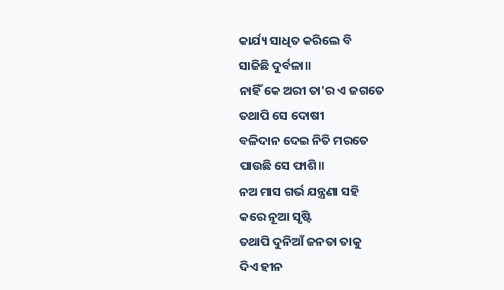କାର୍ଯ୍ୟ ସାଧିତ କରିଲେ ବି
ସାଜିଛି ଦୁର୍ବଳା॥
ନାହିଁ କେ ଅରୀ ତା'ର ଏ ଜଗତେ
ତଥାପି ସେ ଦୋଷୀ
ବଳିଦାନ ଦେଇ ନିତି ମରତେ
ପାଉଛି ସେ ଫାଶି॥
ନଅ ମାସ ଗର୍ଭ ଯନ୍ତ୍ରଣା ସହି
କରେ ନୂଆ ସୃଷ୍ଟି
ତଥାପି ଦୁନିଆଁ ଜନତା ତାକୁ
ଦିଏ ହୀନ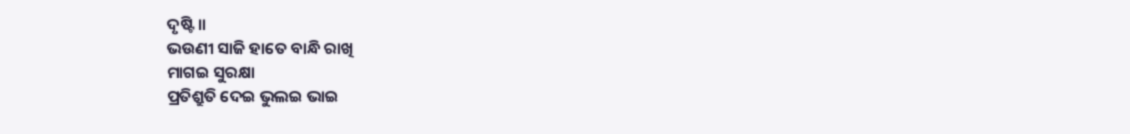ଦୃଷ୍ଟି॥
ଭଉଣୀ ସାଜି ହାତେ ବାନ୍ଧି ରାଖି
ମାଗଇ ସୁରକ୍ଷା
ପ୍ରତିଶ୍ରୁତି ଦେଇ ଭୁଲଇ ଭାଇ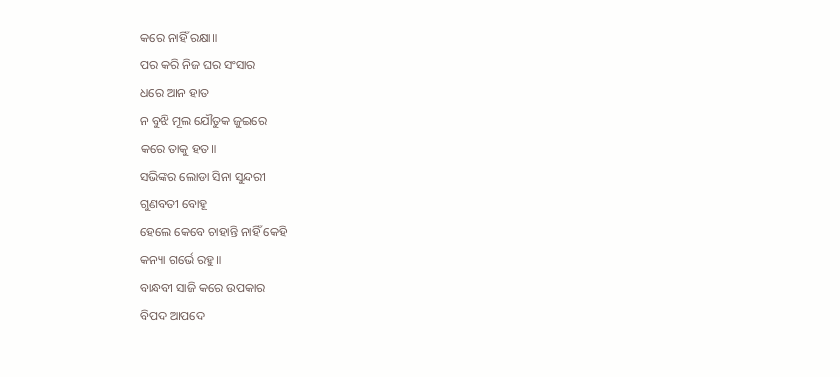କରେ ନାହିଁ ରକ୍ଷା॥
ପର କରି ନିଜ ଘର ସଂସାର
ଧରେ ଆନ ହାତ
ନ ବୁଝି ମୂଲ ଯୌତୁକ ଜୁଇରେ
କରେ ତାକୁ ହତ॥
ସଭିଙ୍କର ଲୋଡା ସିନା ସୁନ୍ଦରୀ
ଗୁଣବତୀ ବୋହୂ
ହେଲେ କେବେ ଚାହାନ୍ତି ନାହିଁ କେହି
କନ୍ୟା ଗର୍ଭେ ରହୁ॥
ବାନ୍ଧବୀ ସାଜି କରେ ଉପକାର
ବିପଦ ଆପଦେ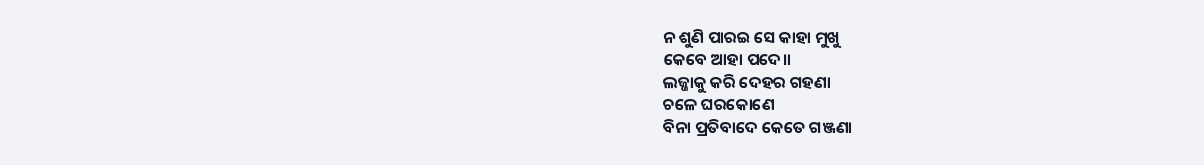ନ ଶୁଣି ପାରଇ ସେ କାହା ମୁଖୁ
କେବେ ଆହା ପଦେ॥
ଲଜ୍ଜାକୁ କରି ଦେହର ଗହଣା
ଚଳେ ଘରକୋଣେ
ବିନା ପ୍ରତିବାଦେ କେତେ ଗଞ୍ଜଣା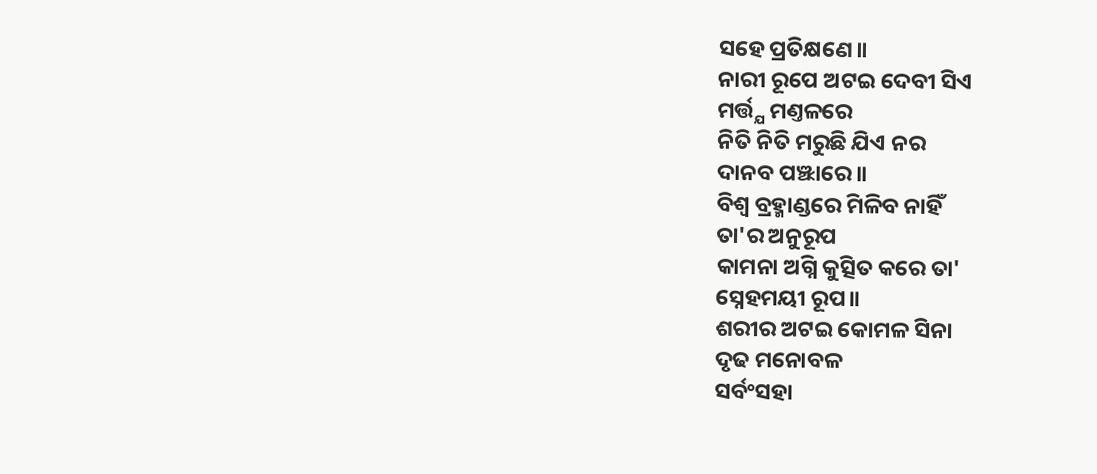ସହେ ପ୍ରତିକ୍ଷଣେ॥
ନାରୀ ରୂପେ ଅଟଇ ଦେବୀ ସିଏ
ମର୍ତ୍ତ୍ଯ ମଣ୍ତଳରେ
ନିତି ନିତି ମରୁଛି ଯିଏ ନର
ଦାନବ ପଞ୍ଝାରେ॥
ବିଶ୍ବ ବ୍ରହ୍ମାଣ୍ଡରେ ମିଳିବ ନାହିଁ
ତା'ର ଅନୁରୂପ
କାମନା ଅଗ୍ନି କୁତ୍ସିତ କରେ ତା'
ସ୍ନେହମୟୀ ରୂପ॥
ଶରୀର ଅଟଇ କୋମଳ ସିନା
ଦୃଢ ମନୋବଳ
ସର୍ବଂସହା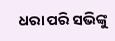ଧରା ପରି ସଭିଙ୍କୁ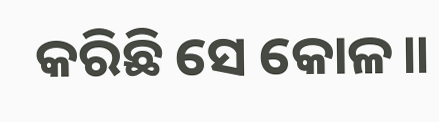କରିଛି ସେ କୋଳ॥